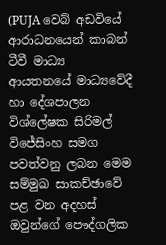(PUJA වෙබ් අඩවියේ ආරාධනයෙන් කාබන් ටීවී මාධ්‍ය ආයතනයේ මාධ්‍යවේදී හා දේශපාලන විශ්ලේෂක සිරිමල් විජේසිංහ සමග පවත්වනු ලබන මෙම සම්මුඛ සාකච්ඡාවේ පළ වන අදහස් ඔවුන්ගේ පෞද්ගලික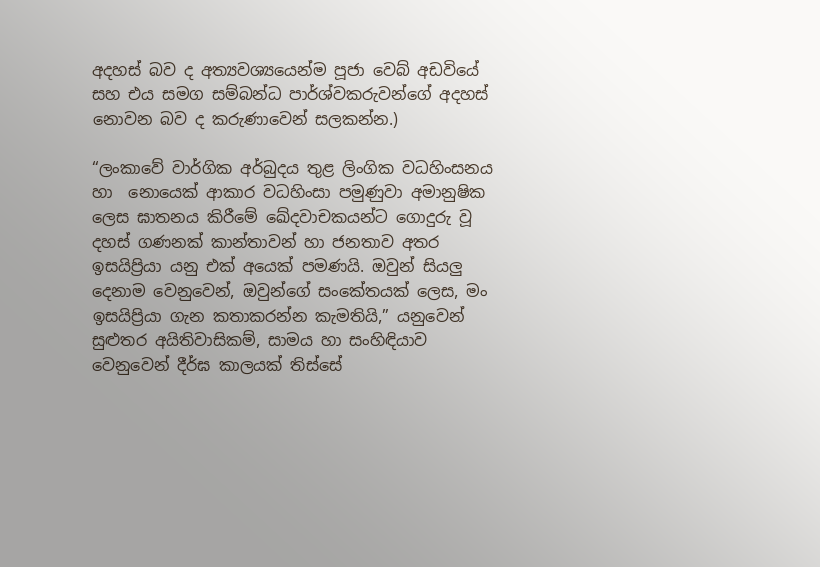අදහස් බව ද අත්‍යවශ්‍යයෙන්ම පූජා වෙබ් අඩවියේ සහ එය සමග සම්බන්ධ පාර්ශ්වකරුවන්ගේ අදහස් නොවන බව ද කරුණාවෙන් සලකන්න.)

“ලංකාවේ වාර්ගික අර්බුදය තුළ ලිංගික වධහිංසනය හා  නොයෙක් ආකාර වධහිංසා පමුණුවා අමානුෂික ලෙස ඝාතනය කිරීමේ ඛේදවාචකයන්ට ගොදුරු වූ දහස් ගණනක් කාන්තාවන් හා ජනතාව අතර ඉසයිප්‍රියා යනු එක් අයෙක් පමණයි. ඔවුන් සියලු දෙනාම වෙනුවෙන්, ඔවුන්ගේ සංකේතයක් ලෙස, මං ඉසයිප්‍රියා ගැන කතාකරන්න කැමතියි,” යනුවෙන් සුළුතර අයිතිවාසිකම්, සාමය හා සංහිඳියාව වෙනුවෙන් දීර්ඝ කාලයක් තිස්සේ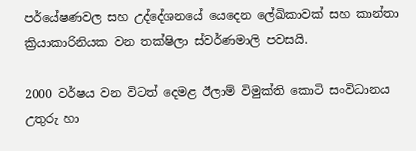පර්යේෂණවල සහ උද්දේශනයේ යෙදෙන ලේඛිකාවක් සහ කාන්තා ක්‍රියාකාරිනියක වන තක්ෂිලා ස්වර්ණමාලි පවසයි.

2000 වර්ෂය වන විටත් දෙමළ ඊලාම් විමුක්ති කොටි සංවිධානය උතුරු හා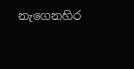නැගෙනහිර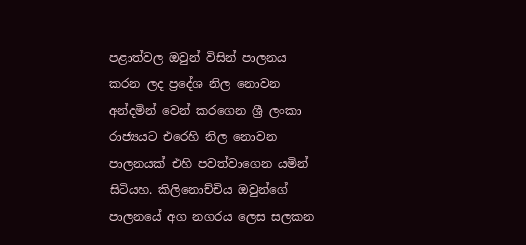පළාත්වල ඔවුන් විසින් පාලනය කරන ලද ප්‍රදේශ නිල නොවන අන්දමින් වෙන් කරගෙන ශ්‍රී ලංකා රාජ්‍යයට එරෙහි නිල නොවන පාලනයක් එහි පවත්වාගෙන යමින් සිටියහ. කිලිනොච්චිය ඔවුන්ගේ පාලනයේ අග නගරය ලෙස සලකන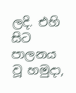ලදි. එහි සිට පාලනය වූ හමුදා,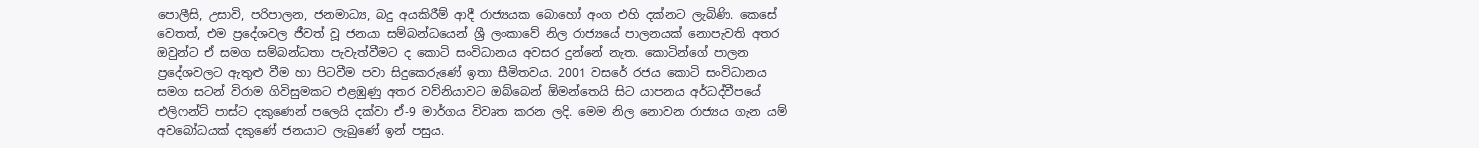පොලීසි, උසාවි, පරිපාලන, ජනමාධ්‍ය, බදු අයකිරීම් ආදී රාජ්‍යයක බොහෝ අංග එහි දක්නට ලැබිණි. කෙසේ වෙතත්, එම ප්‍රදේශවල ජීවත් වූ ජනයා සම්බන්ධයෙන් ශ්‍රී ලංකාවේ නිල රාජ්‍යයේ පාලනයක් නොපැවති අතර ඔවුන්ට ඒ සමග සම්බන්ධතා පැවැත්වීමට ද කොටි සංවිධානය අවසර දුන්නේ නැත. කොටින්ගේ පාලන ප්‍රදේශවලට ඇතුළු වීම හා පිටවීම පවා සිදුකෙරුණේ ඉතා සීමිතවය. 2001 වසරේ රජය කොටි සංවිධානය සමග සටන් විරාම ගිවිසුමකට එළඹුණු අතර වව්නියාවට ඔබ්බෙන් ඕමන්තෙයි සිට යාපනය අර්ධද්වීපයේ එලිෆන්ට් පාස්ට දකුණෙන් පලෙයි දක්වා ඒ-9 මාර්ගය විවෘත කරන ලදි. මෙම නිල නොවන රාජ්‍යය ගැන යම් අවබෝධයක් දකුණේ ජනයාට ලැබුණේ ඉන් පසුය.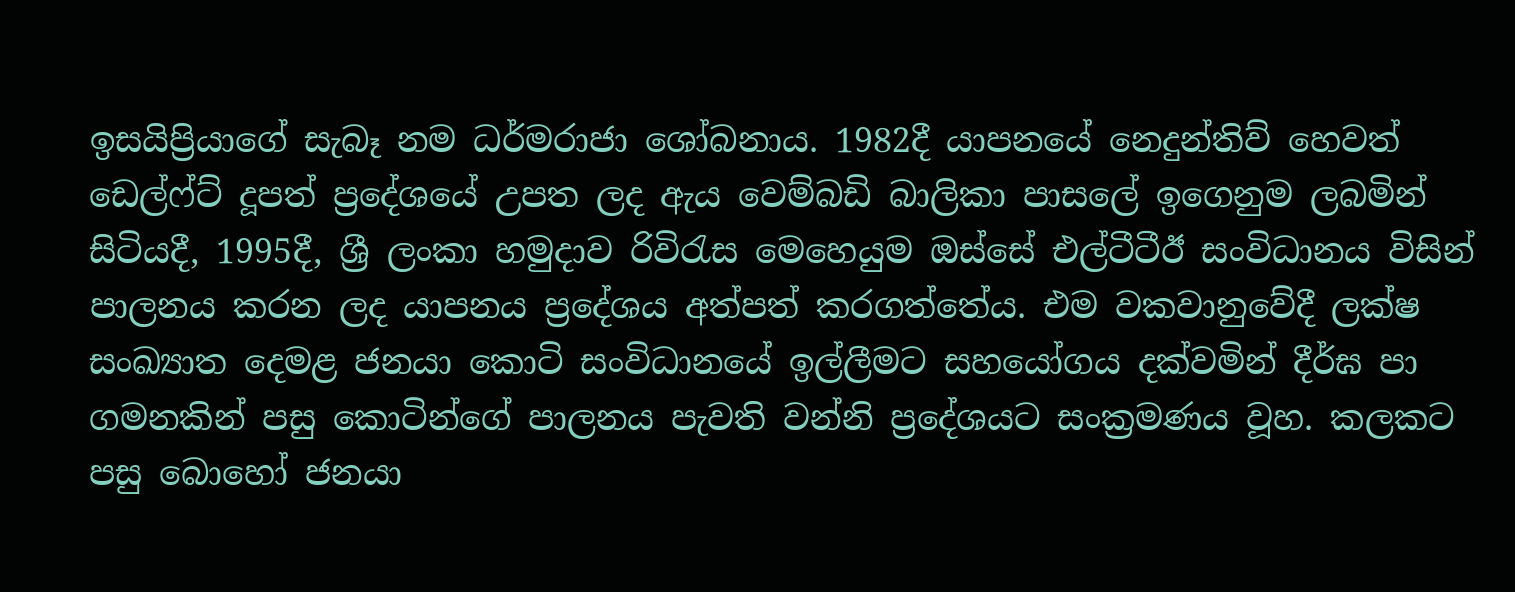ඉසයිප්‍රියාගේ සැබෑ නම ධර්මරාජා ශෝබනාය. 1982දී යාපනයේ නෙදුන්තිව් හෙවත් ඩෙල්ෆ්ට් දූපත් ප්‍රදේශයේ උපත ලද ඇය වෙම්බඩි බාලිකා පාසලේ ඉගෙනුම ලබමින් සිටියදී, 1995දී, ශ්‍රී ලංකා හමුදාව රිවිරැස මෙහෙයුම ඔස්සේ එල්ටීටීඊ සංවිධානය විසින් පාලනය කරන ලද යාපනය ප්‍රදේශය අත්පත් කරගත්තේය. එම වකවානුවේදී ලක්ෂ සංඛ්‍යාත දෙමළ ජනයා කොටි සංවිධානයේ ඉල්ලීමට සහයෝගය දක්වමින් දීර්ඝ පා ගමනකින් පසු කොටින්ගේ පාලනය පැවති වන්නි ප්‍රදේශයට සංක්‍රමණය වූහ. කලකට පසු බොහෝ ජනයා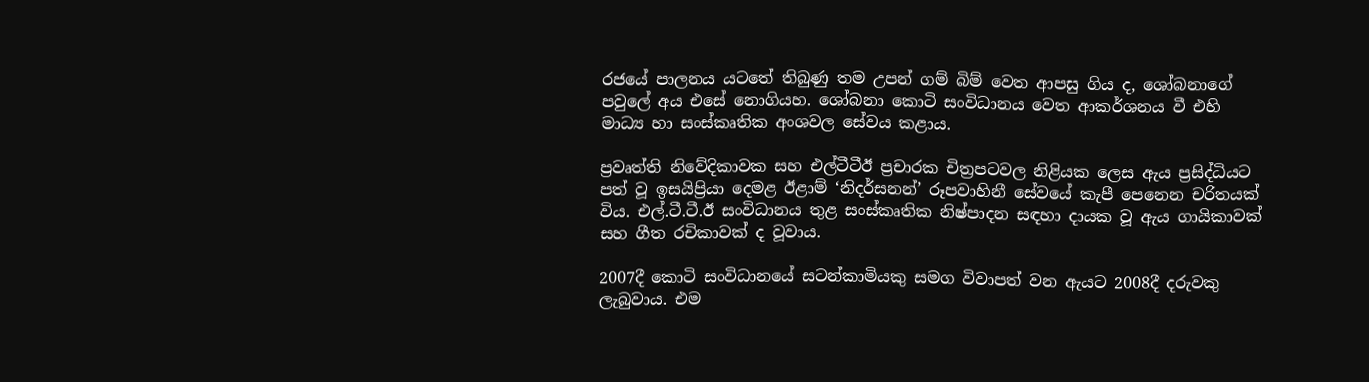රජයේ පාලනය යටතේ තිබුණු තම උපන් ගම් බිම් වෙත ආපසු ගිය ද, ශෝබනාගේ පවුලේ අය එසේ නොගියහ. ශෝබනා කොටි සංවිධානය වෙත ආකර්ශනය වී එහි මාධ්‍ය හා සංස්කෘතික අංශවල සේවය කළාය.

ප්‍රවෘත්ති නිවේදිකාවක සහ එල්ටීටීඊ ප්‍රචාරක චිත්‍රපටවල නිළියක ලෙස ඇය ප්‍රසිද්ධියට පත් වූ ඉසයිප්‍රියා දෙමළ ඊළාම් ‘නිදර්සනන්’ රූපවාහිනී සේවයේ කැපී පෙනෙන චරිතයක් විය. එල්.ටී.ටී.ඊ සංවිධානය තුළ සංස්කෘතික නිෂ්පාදන සඳහා දායක වූ ඇය ගායිකාවක් සහ ගීත රචිකාවක් ද වූවාය.

2007දී කොටි සංවිධානයේ සටන්කාමියකු සමග විවාපත් වන ඇයට 2008දී දරුවකු ලැබුවාය. එම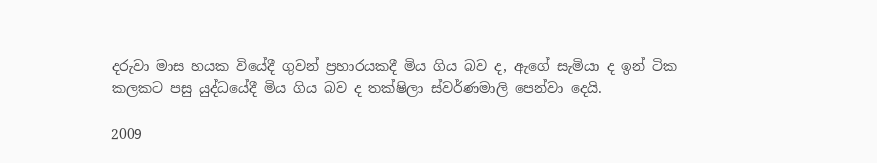දරුවා මාස හයක වියේදී ගුවන් ප්‍රහාරයකදී මිය ගිය බව ද, ඇගේ සැමියා ද ඉන් ටික කලකට පසු යුද්ධයේදී මිය ගිය බව ද තක්ෂිලා ස්වර්ණමාලි පෙන්වා දෙයි.

2009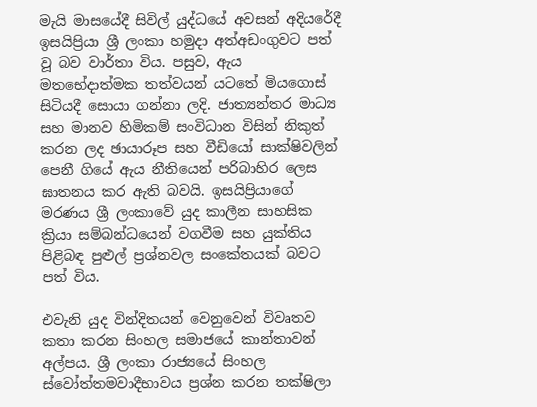මැයි මාසයේදී සිවිල් යුද්ධයේ අවසන් අදියරේදී ඉසයිප්‍රියා ශ්‍රී ලංකා හමුදා අත්අඩංගුවට පත් වූ බව වාර්තා විය. පසුව, ඇය මතභේදාත්මක තත්වයන් යටතේ මියගොස් සිටියදී සොයා ගන්නා ලදි. ජාත්‍යන්තර මාධ්‍ය සහ මානව හිමිකම් සංවිධාන විසින් නිකුත් කරන ලද ඡායාරූප සහ වීඩියෝ සාක්ෂිවලින් පෙනී ගියේ ඇය නීතියෙන් පරිබාහිර ලෙස ඝාතනය කර ඇති බවයි. ඉසයිප්‍රියාගේ මරණය ශ්‍රී ලංකාවේ යුද කාලීන සාහසික ක්‍රියා සම්බන්ධයෙන් වගවීම සහ යුක්තිය පිළිබඳ පුළුල් ප්‍රශ්නවල සංකේතයක් බවට පත් විය.

එවැනි යුද වින්දිතයන් වෙනුවෙන් විවෘතව කතා කරන සිංහල සමාජයේ කාන්තාවන් අල්පය. ශ්‍රී ලංකා රාජ්‍යයේ සිංහල ස්වෝත්තමවාදීභාවය ප්‍රශ්න කරන තක්ෂිලා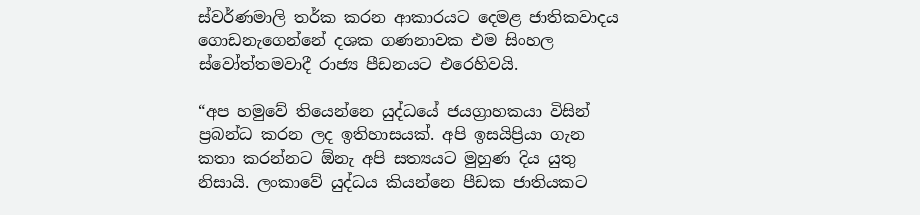ස්වර්ණමාලි තර්ක කරන ආකාරයට දෙමළ ජාතිකවාදය ගොඩනැගෙන්නේ දශක ගණනාවක එම සිංහල ස්වෝත්තමවාදී රාජ්‍ය පීඩනයට එරෙහිවයි.

“අප හමුවේ තියෙන්නෙ යුද්ධයේ ජයග්‍රාහකයා විසින් ප්‍රබන්ධ කරන ලද ඉතිහාසයක්. අපි ඉසයිප්‍රියා ගැන කතා කරන්නට ඕනැ අපි සත්‍යයට මුහුණ දිය යුතු නිසායි. ලංකාවේ යුද්ධය කියන්නෙ පීඩක ජාතියකට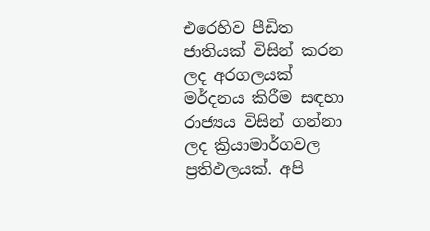එරෙහිව පීඩිත ජාතියක් විසින් කරන ලද අරගලයක් මර්දනය කිරීම සඳහා රාජ්‍යය විසින් ගන්නා ලද ක්‍රියාමාර්ගවල ප්‍රතිඵලයක්. අපි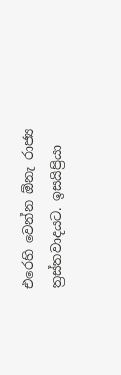එරෙහි වෙන්න ඕනැ රාජ්‍ය ත්‍රස්තවාදයට. ඉසයිප්‍රියා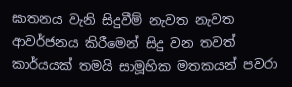ඝාතනය වැනි සිදුවීම් නැවත නැවත ආවර්ජනය කිරීමෙන් සිදු වන තවත් කාර්යයක් තමයි සාමූහික මතකයන් පවරා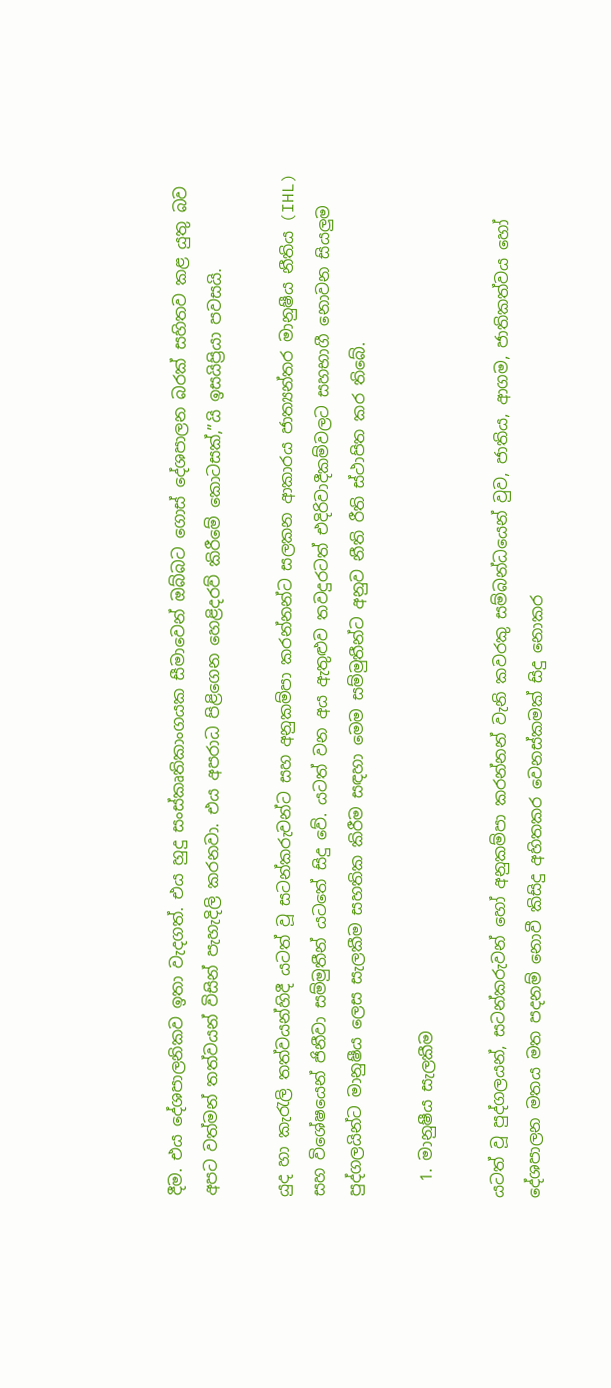දීම. එය දේශපාලනිකව ඉතා වැදගත්. එය හුදු සංස්කෘතිකාංගයක සීමාවෙන් ඔබ්බට ගොස් දේශපාලන බරක් සහිතව කළ යුතු බව අපට වත්මන් තත්වයන් විසින් පැහැදිලි කරනවා. එය අපරාධ පිළිගෙන හෙළිදරව් කිරීමේ කොටසක්,”යි ඉසයිප්‍රියා පවසයි.

යුද හා කැරැලි තත්වයන්හිදී යටත් වූ සටන්කරුවන්ට සහ අනුකම්පා කරන්නන්ට සලකන ආකාරය ජාත්‍යන්තර මානුෂීය නීතිය (IHL) සහ විශේෂයෙන් ජිනීවා සම්මුතීන් යටතේ සිදු වේ. යටත් වන අය ඇතුළුව තවදුරටත් එදිරිවාදීකම්වලට සහභාගී නොවන සියලුම පුද්ගලයින්ට මානුෂීය ලෙස සැලකීම සහතික කිරීම සඳහා මෙම සම්මුතීන්ට අනුව නීති රීති ස්ථාපිත කර තිබේ.

  1. මානුෂීය සැලකීම

යටත් වූ පුද්ගලයන්, සටන්කරුවන් හෝ අනුකම්පා කරන්නන් වැනි කවරකු සම්බන්ධයෙන් වුව, ජාතිය, ආගම, ජාතිකත්වය හෝ දේශපාලන මතය මත පදනම් නොවී කිසිදු අහිතකර වෙනස්කමක් සිදු නොකර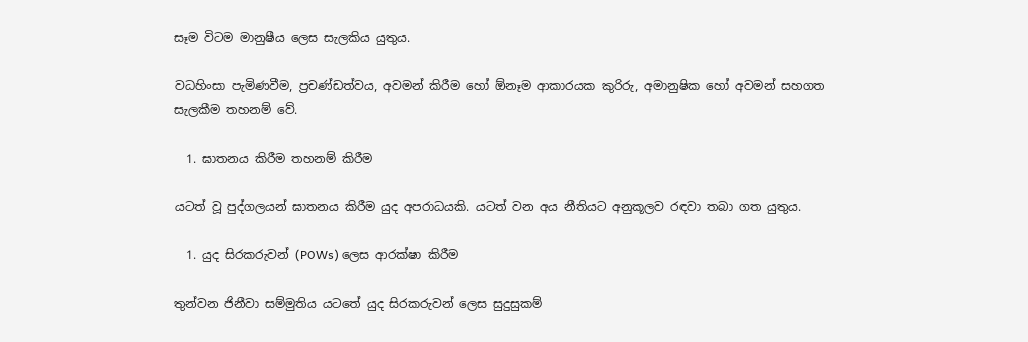සෑම විටම මානුෂීය ලෙස සැලකිය යුතුය.

වධහිංසා පැමිණවීම, ප්‍රචණ්ඩත්වය, අවමන් කිරීම හෝ ඕනෑම ආකාරයක කුරිරු, අමානුෂික හෝ අවමන් සහගත සැලකීම තහනම් වේ.

  1. ඝාතනය කිරීම තහනම් කිරීම

යටත් වූ පුද්ගලයන් ඝාතනය කිරීම යුද අපරාධයකි. යටත් වන අය නීතියට අනුකූලව රඳවා තබා ගත යුතුය.

  1. යුද සිරකරුවන් (POWs) ලෙස ආරක්ෂා කිරීම

තුන්වන ජිනීවා සම්මුතිය යටතේ යුද සිරකරුවන් ලෙස සුදුසුකම්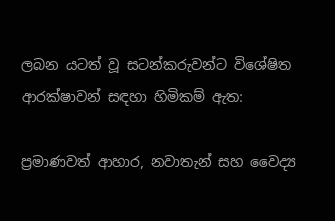ලබන යටත් වූ සටන්කරුවන්ට විශේෂිත ආරක්ෂාවන් සඳහා හිමිකම් ඇත:

ප්‍රමාණවත් ආහාර, නවාතැන් සහ වෛද්‍ය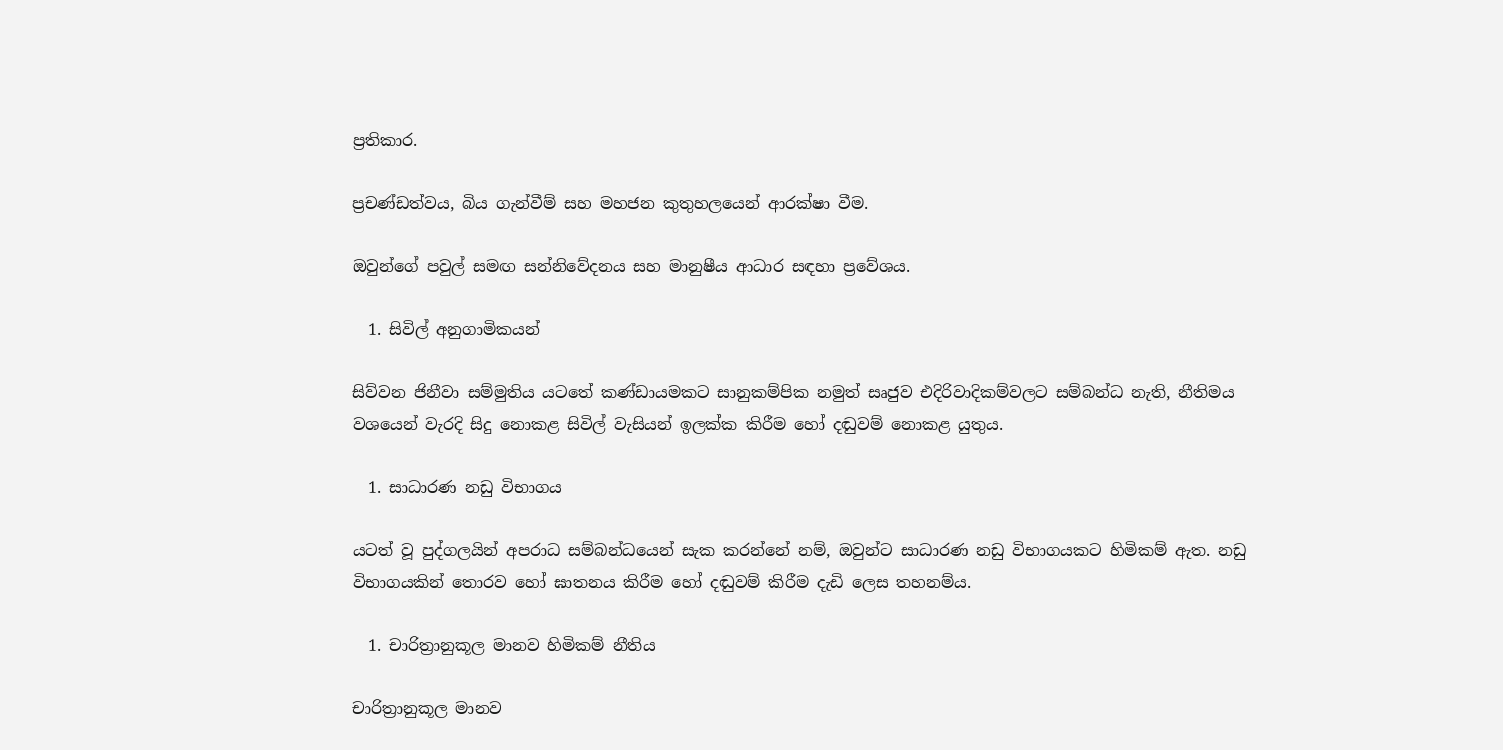ප්‍රතිකාර.

ප්‍රචණ්ඩත්වය, බිය ගැන්වීම් සහ මහජන කුතුහලයෙන් ආරක්ෂා වීම.

ඔවුන්ගේ පවුල් සමඟ සන්නිවේදනය සහ මානුෂීය ආධාර සඳහා ප්‍රවේශය.

  1. සිවිල් අනුගාමිකයන්

සිව්වන ජිනීවා සම්මුතිය යටතේ කණ්ඩායමකට සානුකම්පික නමුත් සෘජුව එදිරිවාදිකම්වලට සම්බන්ධ නැති, නීතිමය වශයෙන් වැරදි සිදු නොකළ සිවිල් වැසියන් ඉලක්ක කිරීම හෝ දඬුවම් නොකළ යුතුය.

  1. සාධාරණ නඩු විභාගය

යටත් වූ පුද්ගලයින් අපරාධ සම්බන්ධයෙන් සැක කරන්නේ නම්, ඔවුන්ට සාධාරණ නඩු විභාගයකට හිමිකම් ඇත. නඩු විභාගයකින් තොරව හෝ ඝාතනය කිරීම හෝ දඬුවම් කිරීම දැඩි ලෙස තහනම්ය.

  1. චාරිත්‍රානුකූල මානව හිමිකම් නීතිය

චාරිත්‍රානුකූල මානව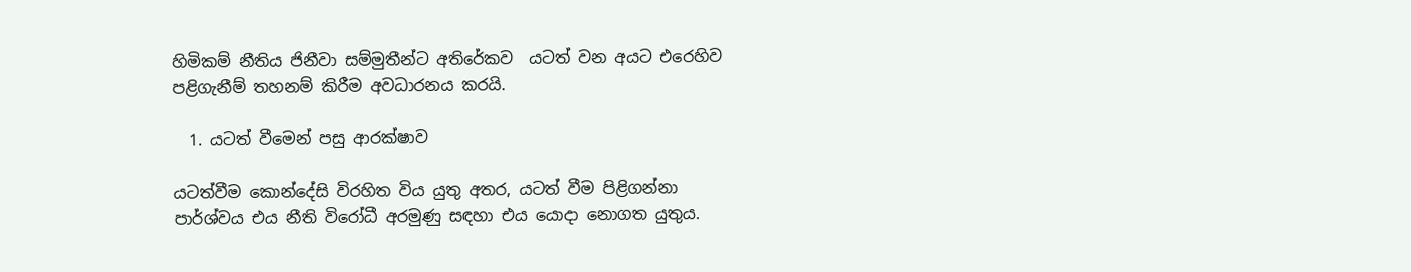හිමිකම් නීතිය ජිනීවා සම්මුතීන්ට අතිරේකව  යටත් වන අයට එරෙහිව පළිගැනීම් තහනම් කිරීම අවධාරනය කරයි.

  1. යටත් වීමෙන් පසු ආරක්ෂාව

යටත්වීම කොන්දේසි විරහිත විය යුතු අතර, යටත් වීම පිළිගන්නා පාර්ශ්වය එය නීති විරෝධී අරමුණු සඳහා එය යොදා නොගත යුතුය.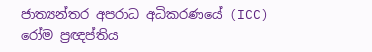ජාත්‍යන්තර අපරාධ අධිකරණයේ (ICC) රෝම ප්‍රඥප්තිය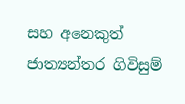සහ අනෙකුත් ජාත්‍යන්තර ගිවිසුම්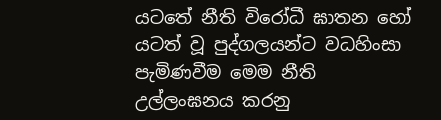යටතේ නීති විරෝධී ඝාතන හෝ යටත් වූ පුද්ගලයන්ට වධහිංසා පැමිණවීම මෙම නීති උල්ලංඝනය කරනු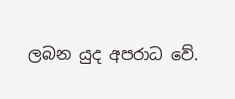ලබන යුද අපරාධ වේ.